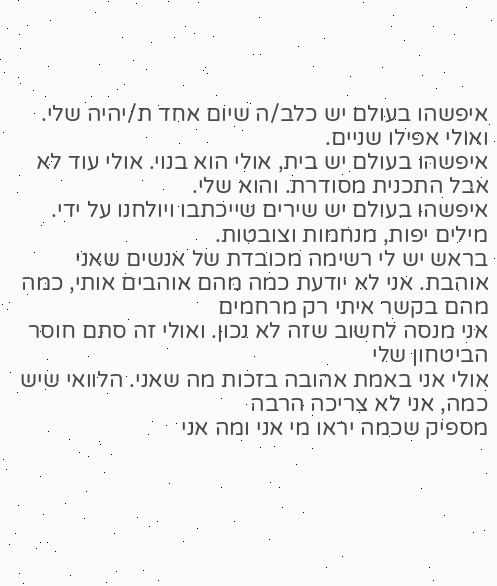איפשהו בעולם יש כלב/ה שיום אחד ת/יהיה שלי.
ואולי אפילו שניים.
איפשהו בעולם יש בית, אולי הוא בנוי. אולי עוד לא
אבל התכנית מסודרת. והוא שלי.
איפשהו בעולם יש שירים שייכתבו ויולחנו על ידי. מילים יפות, מנחמות וצובטות.
בראש יש לי רשימה מכובדת של אנשים שאני אוהבת. אני לא יודעת כמה מהם אוהבים אותי, כמה מהם בקשר איתי רק מרחמים
אני מנסה לחשוב שזה לא נכון. ואולי זה סתם חוסר הביטחון שלי
אולי אני באמת אהובה בזכות מה שאני. הלוואי שיש כמה, אני לא צריכה הרבה
מספיק שכמה יראו מי אני ומה אני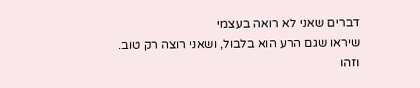דברים שאני לא רואה בעצמי
שיראו שגם הרע הוא בלבול, ושאני רוצה רק טוב.
וזהו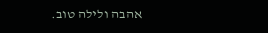אהבה ולילה טוב.